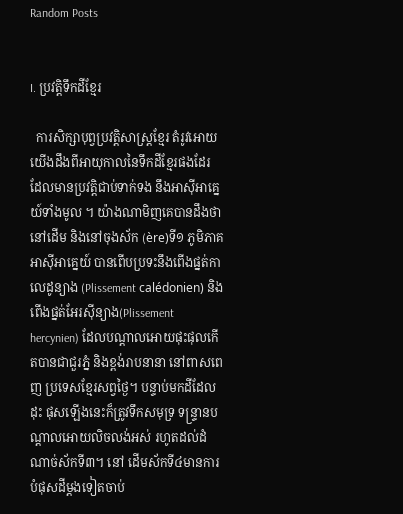Random Posts


I. ប្រវត្ដិទឹកដីខ្មែរ

  ការសិក្សាបុព្វប្រវត្ដិសាស្រ្ដខ្មែរ តំរូវអោយយើងដឹងពីអាយុកាលនៃទឹកដីខ្មែរផងដែរ ដែលមានប្រវត្ដិជាប់ទាក់ទង នឹងអាស៊ីអាគ្នេយ៍ទាំងមូល ។ យ៉ាងណាមិញគេបានដឹងថា នៅដើម និងនៅចុងស័ក (ère)ទី១ ភូមិភាគអាស៊ីអាគ្នេយ៍ បានពើបប្រទះនឹងពើងផ្នត់កាលេដូន្យាង (Plissement calédonien) និងពើងផ្នត់អែរស៊ីន្យាង(Plissement hercynien) ដែលបណ្ដាលអោយផុះផុលកើតបានជាជួរភ្នំ និងខ្ពង់រាបនានា នៅពាសពេញ ប្រទេសខ្មែរសព្វថ្ងៃ។ បន្ទាប់មកដីដែលដុះ ផុសឡើងនេះក៏ត្រូវទឹកសមុទ្រ ទន្រ្ទានបណ្ដាលអោយលិចលង់អស់ រហូតដល់ដំណាច់ស័កទី៣។ នៅ ដើមស័កទី៤មានការបំផុសដីម្ដងទៀតចាប់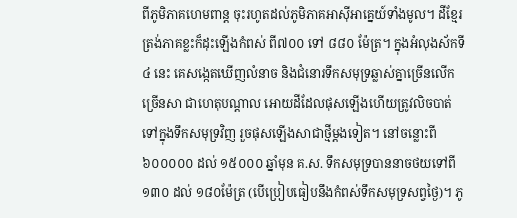ពីភូមិភាគហេមពាន្ដ ចុះរហូតដល់ភូមិភាគអាស៊ីអាគ្នេយ៍ទាំងមូល។ ដីខ្មែរត្រង់ភាគខ្លះក៏ដុះឡើងកំពស់ ពី៧០០ ទៅ ៨៨០ ម៉ែត្រ។ ក្នុងអំលុងស័កទី៤ នេះ គេសង្កេតឃើញលំនាច និងជំនោរទឹកសមុទ្រឆ្លាស់គ្នាច្រើនលើកច្រើនសា ជាហេតុបណ្ដាល អោយដីដែលផុសឡើងហើយត្រូវលិចបាត់ ទៅក្នុងទឹកសមុទ្រវិញ រួចផុសឡើងសាជាថ្មីម្ដងទៀត។ នៅចន្លោះពី៦០០០០០ ដល់ ១៥០០០ ឆ្នាំមុន គ.ស. ទឹកសមុទ្របាននាចថយទៅពី១៣០ ដល់ ១៨០ម៉ែត្រ (បើប្រៀបធៀបនឹងកំពស់ទឹកសមុទ្រសព្វថ្ងៃ)។ ភូ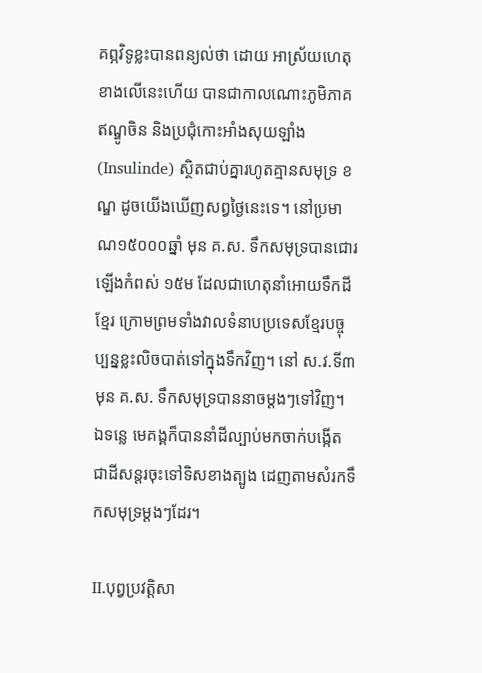គព្ភវិទូខ្លះបានពន្យល់ថា ដោយ អាស្រ័យហេតុខាងលើនេះហើយ បានជាកាលណោះភូមិភាគឥណ្ឌូចិន និងប្រជុំកោះអាំងសុយឡាំង (Insulinde) ស្ថិតជាប់គ្នារហូតគ្មានសមុទ្រ ខណ្ឌ ដូចយើងឃើញសព្វថ្ងៃនេះទេ។ នៅប្រមាណ១៥០០០ឆ្នាំ មុន គ.ស. ទឹកសមុទ្របានជោរឡើងកំពស់ ១៥ម ដែលជាហេតុនាំអោយទឹកដីខ្មែរ ក្រោមព្រមទាំងវាលទំនាបប្រទេសខ្មែរបច្ចុប្បន្នខ្លះលិចបាត់ទៅក្នុងទឹកវិញ។ នៅ ស.វ.ទី៣ មុន គ.ស. ទឹកសមុទ្របាននាចម្ដងៗទៅវិញ។ ឯទន្លេ មេគង្គក៏បាននាំដីល្បាប់មកចាក់បង្កើតជាដីសន្ដរចុះទៅទិសខាងត្បូង ដេញតាមសំរកទឹកសមុទ្រម្ដងៗដែរ។

II.បុព្វប្រវត្ដិសា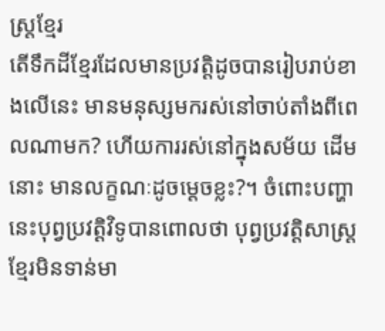ស្រ្ដខ្មែរ
តើទឹកដីខ្មែរដែលមានប្រវត្ដិដូចបានរៀបរាប់ខាងលើនេះ មានមនុស្សមករស់នៅចាប់តាំងពីពេលណាមក? ហើយការរស់នៅក្នុងសម័យ ដើមនោះ មានលក្ខណៈដូចម្ដេចខ្លះ?។ ចំពោះបញ្ហានេះបុព្វប្រវត្ដិវិទូបានពោលថា បុព្វប្រវត្ដិសាស្រ្ដខ្មែរមិនទាន់មា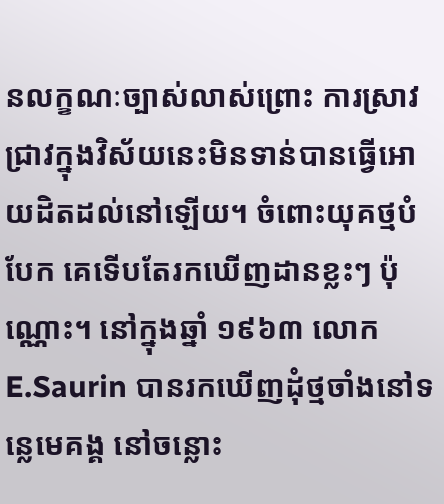នលក្ខណៈច្បាស់លាស់ព្រោះ ការស្រាវជ្រាវក្នុងវិស័យនេះមិនទាន់បានធ្វើអោយដិតដល់នៅឡើយ។ ចំពោះយុគថ្មបំបែក គេទើបតែរកឃើញដានខ្លះៗ ប៉ុណ្ណោះ។ នៅក្នុងឆ្នាំ ១៩៦៣ លោក E.Saurin បានរកឃើញដុំថ្មចាំងនៅទន្លេមេគង្គ នៅចន្លោះ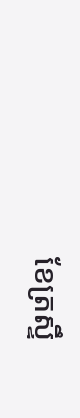ខែត្រស្ទឹ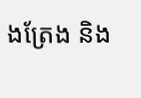ងត្រែង និង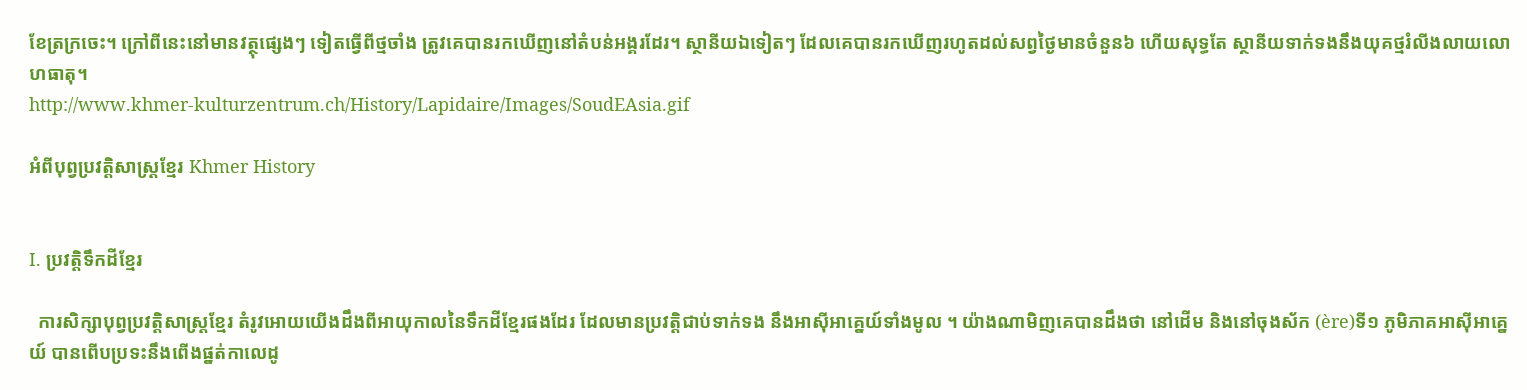ខែត្រក្រចេះ។ ក្រៅពីនេះនៅមានវត្ថុផ្សេងៗ ទៀតធ្វើពីថ្មចាំង ត្រូវគេបានរកឃើញនៅតំបន់អង្គរដែរ។ ស្ថានីយឯទៀតៗ ដែលគេបានរកឃើញរហូតដល់សព្វថ្ងៃមានចំនួន៦ ហើយសុទ្ធតែ ស្ថានីយទាក់ទងនឹងយុគថ្មរំលីងលាយលោហធាតុ។
http://www.khmer-kulturzentrum.ch/History/Lapidaire/Images/SoudEAsia.gif

អំពីបុព្វប្រវត្ដិសាស្រ្ដខ្មែរ Khmer History


I. ប្រវត្ដិទឹកដីខ្មែរ

  ការសិក្សាបុព្វប្រវត្ដិសាស្រ្ដខ្មែរ តំរូវអោយយើងដឹងពីអាយុកាលនៃទឹកដីខ្មែរផងដែរ ដែលមានប្រវត្ដិជាប់ទាក់ទង នឹងអាស៊ីអាគ្នេយ៍ទាំងមូល ។ យ៉ាងណាមិញគេបានដឹងថា នៅដើម និងនៅចុងស័ក (ère)ទី១ ភូមិភាគអាស៊ីអាគ្នេយ៍ បានពើបប្រទះនឹងពើងផ្នត់កាលេដូ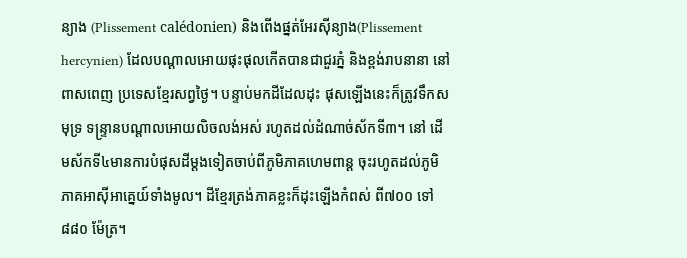ន្យាង (Plissement calédonien) និងពើងផ្នត់អែរស៊ីន្យាង(Plissement hercynien) ដែលបណ្ដាលអោយផុះផុលកើតបានជាជួរភ្នំ និងខ្ពង់រាបនានា នៅពាសពេញ ប្រទេសខ្មែរសព្វថ្ងៃ។ បន្ទាប់មកដីដែលដុះ ផុសឡើងនេះក៏ត្រូវទឹកសមុទ្រ ទន្រ្ទានបណ្ដាលអោយលិចលង់អស់ រហូតដល់ដំណាច់ស័កទី៣។ នៅ ដើមស័កទី៤មានការបំផុសដីម្ដងទៀតចាប់ពីភូមិភាគហេមពាន្ដ ចុះរហូតដល់ភូមិភាគអាស៊ីអាគ្នេយ៍ទាំងមូល។ ដីខ្មែរត្រង់ភាគខ្លះក៏ដុះឡើងកំពស់ ពី៧០០ ទៅ ៨៨០ ម៉ែត្រ។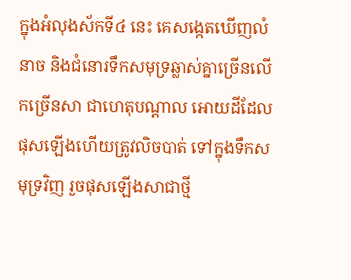ក្នុងអំលុងស័កទី៤ នេះ គេសង្កេតឃើញលំនាច និងជំនោរទឹកសមុទ្រឆ្លាស់គ្នាច្រើនលើកច្រើនសា ជាហេតុបណ្ដាល អោយដីដែលផុសឡើងហើយត្រូវលិចបាត់ ទៅក្នុងទឹកសមុទ្រវិញ រួចផុសឡើងសាជាថ្មី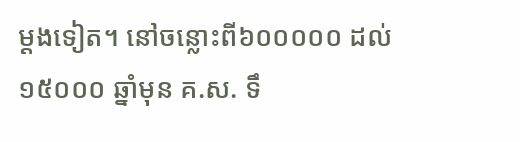ម្ដងទៀត។ នៅចន្លោះពី៦០០០០០ ដល់ ១៥០០០ ឆ្នាំមុន គ.ស. ទឹ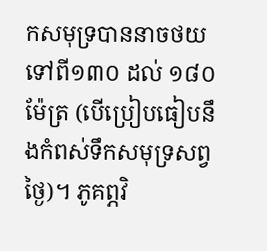កសមុទ្របាននាចថយទៅពី១៣០ ដល់ ១៨០ម៉ែត្រ (បើប្រៀបធៀបនឹងកំពស់ទឹកសមុទ្រសព្វថ្ងៃ)។ ភូគព្ភវិ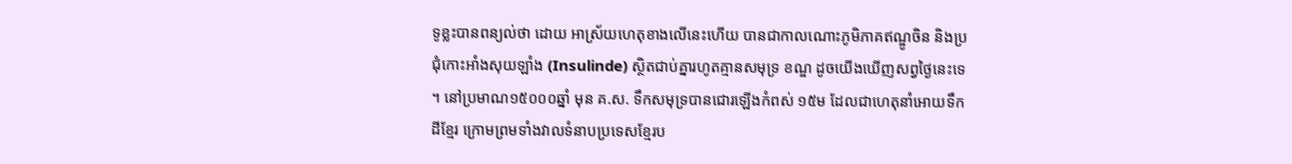ទូខ្លះបានពន្យល់ថា ដោយ អាស្រ័យហេតុខាងលើនេះហើយ បានជាកាលណោះភូមិភាគឥណ្ឌូចិន និងប្រជុំកោះអាំងសុយឡាំង (Insulinde) ស្ថិតជាប់គ្នារហូតគ្មានសមុទ្រ ខណ្ឌ ដូចយើងឃើញសព្វថ្ងៃនេះទេ។ នៅប្រមាណ១៥០០០ឆ្នាំ មុន គ.ស. ទឹកសមុទ្របានជោរឡើងកំពស់ ១៥ម ដែលជាហេតុនាំអោយទឹកដីខ្មែរ ក្រោមព្រមទាំងវាលទំនាបប្រទេសខ្មែរប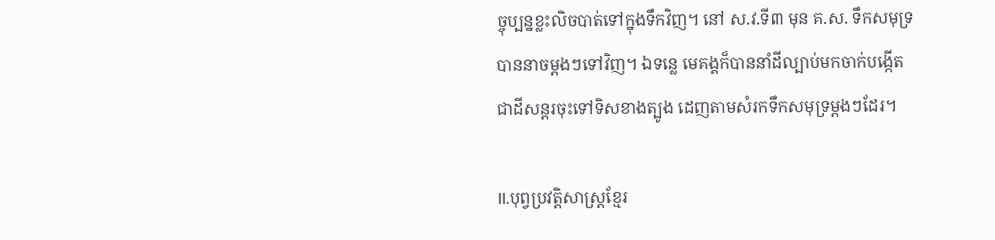ច្ចុប្បន្នខ្លះលិចបាត់ទៅក្នុងទឹកវិញ។ នៅ ស.វ.ទី៣ មុន គ.ស. ទឹកសមុទ្របាននាចម្ដងៗទៅវិញ។ ឯទន្លេ មេគង្គក៏បាននាំដីល្បាប់មកចាក់បង្កើតជាដីសន្ដរចុះទៅទិសខាងត្បូង ដេញតាមសំរកទឹកសមុទ្រម្ដងៗដែរ។

II.បុព្វប្រវត្ដិសាស្រ្ដខ្មែរ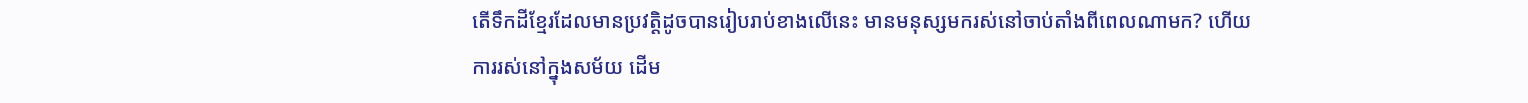តើទឹកដីខ្មែរដែលមានប្រវត្ដិដូចបានរៀបរាប់ខាងលើនេះ មានមនុស្សមករស់នៅចាប់តាំងពីពេលណាមក? ហើយការរស់នៅក្នុងសម័យ ដើម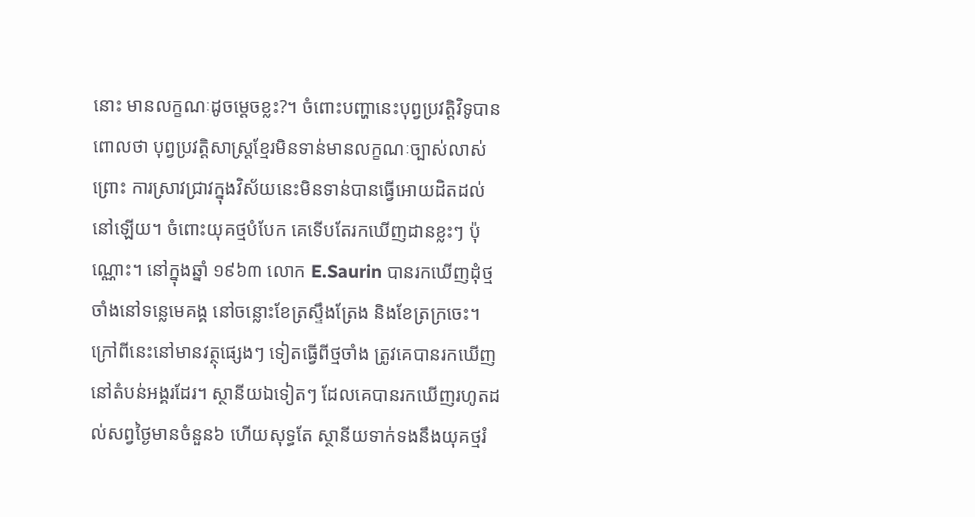នោះ មានលក្ខណៈដូចម្ដេចខ្លះ?។ ចំពោះបញ្ហានេះបុព្វប្រវត្ដិវិទូបានពោលថា បុព្វប្រវត្ដិសាស្រ្ដខ្មែរមិនទាន់មានលក្ខណៈច្បាស់លាស់ព្រោះ ការស្រាវជ្រាវក្នុងវិស័យនេះមិនទាន់បានធ្វើអោយដិតដល់នៅឡើយ។ ចំពោះយុគថ្មបំបែក គេទើបតែរកឃើញដានខ្លះៗ ប៉ុណ្ណោះ។ នៅក្នុងឆ្នាំ ១៩៦៣ លោក E.Saurin បានរកឃើញដុំថ្មចាំងនៅទន្លេមេគង្គ នៅចន្លោះខែត្រស្ទឹងត្រែង និងខែត្រក្រចេះ។ ក្រៅពីនេះនៅមានវត្ថុផ្សេងៗ ទៀតធ្វើពីថ្មចាំង ត្រូវគេបានរកឃើញនៅតំបន់អង្គរដែរ។ ស្ថានីយឯទៀតៗ ដែលគេបានរកឃើញរហូតដល់សព្វថ្ងៃមានចំនួន៦ ហើយសុទ្ធតែ ស្ថានីយទាក់ទងនឹងយុគថ្មរំ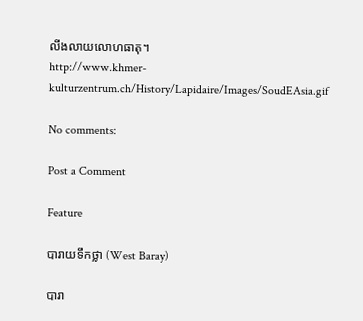លីងលាយលោហធាតុ។
http://www.khmer-kulturzentrum.ch/History/Lapidaire/Images/SoudEAsia.gif

No comments:

Post a Comment

Feature

បារាយទឹកថ្លា (West Baray)

បារា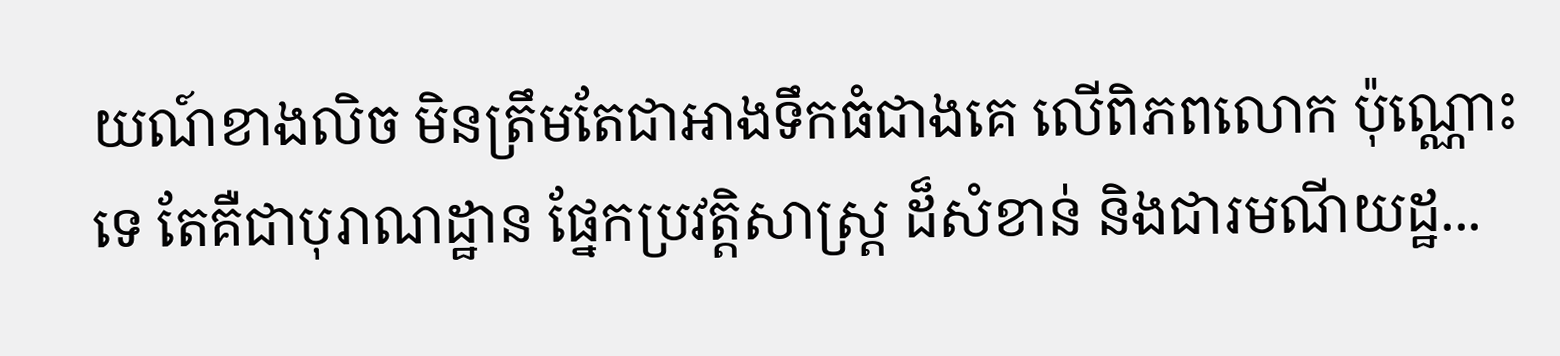យណ៍ខាងលិច មិនត្រឹមតែជាអាងទឹកធំជាងគេ លើពិភពលោក ប៉ុណ្ណោះទេ តែគឺជាបុរាណដ្ឋាន ផ្នែកប្រវត្តិសាស្ត្រ ដ៏សំខាន់ និងជារមណីយដ្ឋ...